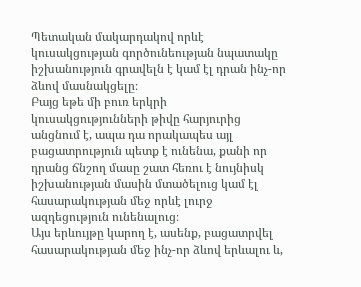Պետական մակարդակով որևէ կուսակցության գործունեության նպատակը իշխանություն գրավելն է կամ էլ դրան ինչ-որ ձևով մասնակցելը։
Բայց եթե մի բուռ երկրի կուսակցությունների թիվը հարյուրից անցնում է, ապա դա որակապես այլ բացատրություն պետք է ունենա, քանի որ դրանց ճնշող մասը շատ հեռու է նույնիսկ իշխանության մասին մտածելուց կամ էլ հասարակության մեջ որևէ լուրջ ազդեցություն ունենալուց։
Այս երևույթը կարող է, ասենք, բացատրվել հասարակության մեջ ինչ-որ ձևով երևալու և,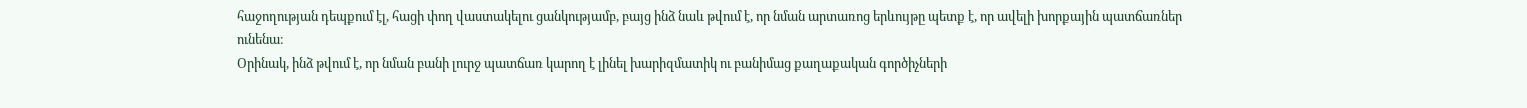հաջողության դեպքում էլ, հացի փող վաստակելու ցանկությամբ, բայց ինձ նաև թվում է, որ նման արտառոց երևույթը պետք է, որ ավելի խորքային պատճառներ ունենա։
Օրինակ, ինձ թվում է, որ նման բանի լուրջ պատճառ կարող է լինել խարիզմատիկ ու բանիմաց քաղաքական գործիչների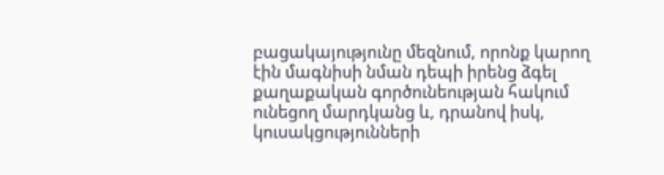բացակայությունը մեզնում, որոնք կարող էին մագնիսի նման դեպի իրենց ձգել քաղաքական գործունեության հակում ունեցող մարդկանց և, դրանով իսկ, կուսակցությունների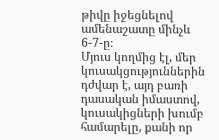թիվը իջեցնելով ամենաշատը մինչև 6-7-ը։
Մյուս կողմից էլ, մեր կուսակցություններին դժվար է, այդ բառի դասական իմաստով, կուսակիցների խումբ համարելը, քանի որ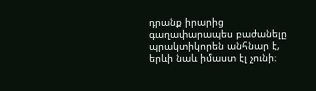դրանք իրարից գաղափարապես բաժանելը պրակտիկորեն անհնար է, երևի նաև իմաստ էլ չունի։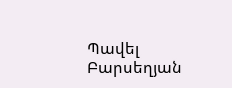Պավել Բարսեղյան